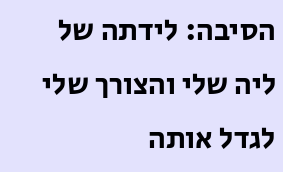הסיבה: לידתה של ליה שלי והצורך שלי
לגדל אותה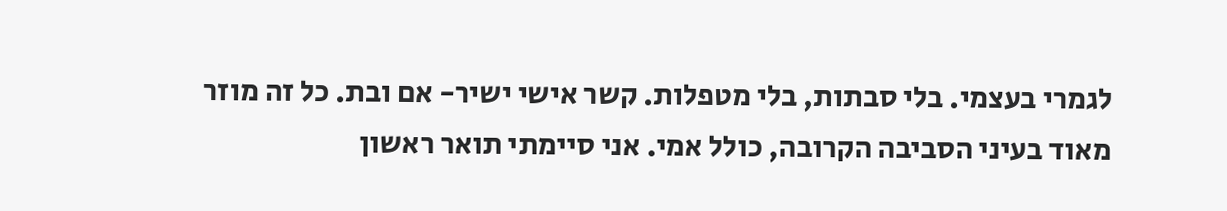לגמרי בעצמי. בלי סבתות, בלי מטפלות. קשר אישי ישיר- אם ובת. כל זה מוזר מאוד בעיני הסביבה הקרובה, כולל אמי. אני סיימתי תואר ראשון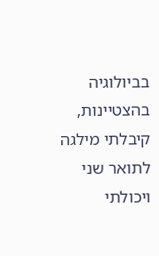בביולוגיה בהצטיינות, קיבלתי מילגה לתואר שני ויכולתי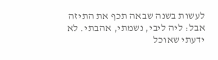לעשות בשנה שבאה תכף את התיזה אבל: ליה ליבי, נשמתי, אהבתי. לא ידעתי שאוכל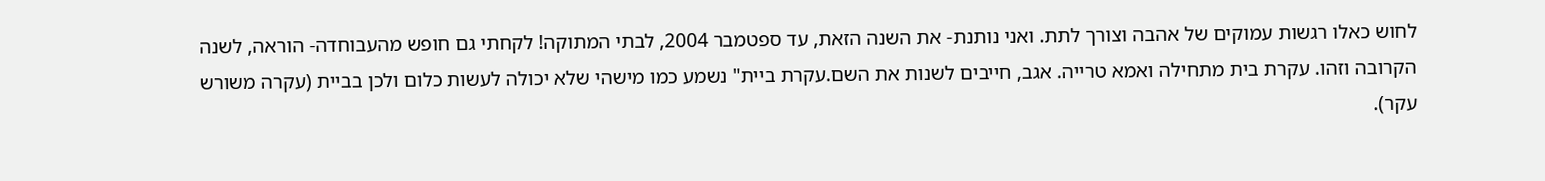לחוש כאלו רגשות עמוקים של אהבה וצורך לתת. ואני נותנת- את השנה הזאת, עד ספטמבר 2004, לבתי המתוקה! לקחתי גם חופש מהעבוחדה- הוראה, לשנה הקרובה וזהו. עקרת בית מתחילה ואמא טרייה. אגב, חייבים לשנות את השם.עקרת ביית" נשמע כמו מישהי שלא יכולה לעשות כלום ולכן בביית (עקרה משורש עקר).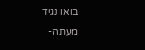בואו נגיד מעתה-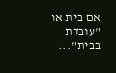אם בית או "עובדת בבית"...